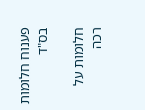פענוח חלומות בס"ד

חלומות על רכה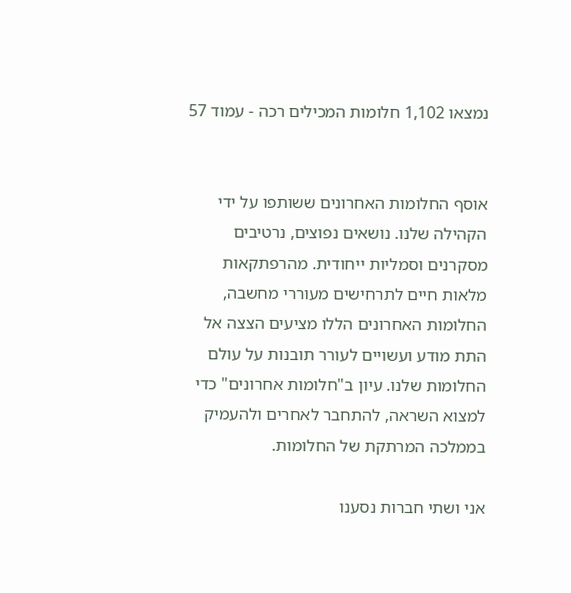נמצאו 1,102 חלומות המכילים רכה - עמוד 57


אוסף החלומות האחרונים ששותפו על ידי הקהילה שלנו. נושאים נפוצים, נרטיבים מסקרנים וסמליות ייחודית. מהרפתקאות מלאות חיים לתרחישים מעוררי מחשבה, החלומות האחרונים הללו מציעים הצצה אל התת מודע ועשויים לעורר תובנות על עולם החלומות שלנו. עיון ב"חלומות אחרונים" כדי למצוא השראה, להתחבר לאחרים ולהעמיק בממלכה המרתקת של החלומות.

אני ושתי חברות נסענו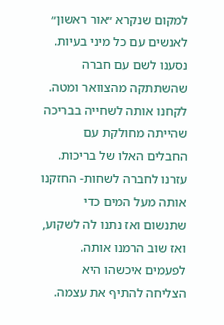למקום שנקרא ״אור ראשון״ לאנשים עם כל מיני בעיות. נסענו לשם עם חברה שהשתתקה מהצוואר ומטה. לקחנו אותה לשחייה בבריכה שהייתה מחולקת עם החבלים האלו של בריכות. עזרנו לחברה לשחות- החזקנו אותה מעל המים כדי שתנשום ואז נתנו לה לשקוע, ואז שוב הרמנו אותה. לפעמים איכשהו היא הצליחה להתיף את עצמה.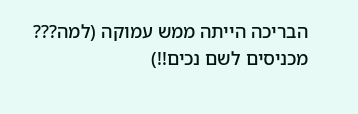הבריכה הייתה ממש עמוקה (למה??? מכניסים לשם נכים!!)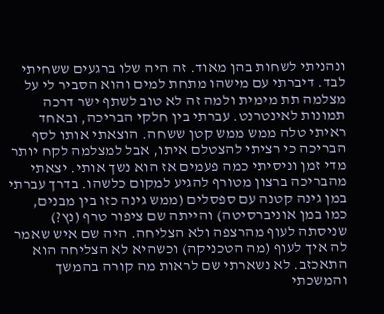ונהניתי לשחות בהן מאוד. זה היה שלו ברגעים ששחיתי לבד. דיברתי עם מישהו מתחת למים והוא הסביר לי על מצלמה תת מימית ולמה זה לא טוב לשתף ישר דרכה תמונות לאינטרנט. עברתי בין חלקי הבריכה, ובאחד ראיתי טלה ממש ממש קטן ששחה. הוצאתי אותו לסף הבריכה כי רציתי להצטלם איתו, אבל למצלמה לקח יותר מדי זמן וניסיתי כמה פעמים אז הוא נשך אותי. יצאתי מהבריכה ברצון מטורף להגיע למקום כלשהו. בדרך עברתי במן גינה קטנה עם ספסלים (ממש גינה כזו בין מבנים, כמו במן אוניברסיטה) והייתה שם ציפור טרף (נץ?) שניסתה לעוף מהרצפה ולא הצליחה. היה שם איש שאמר לה איך לעוף (מה הטכניקה) וכשהיא לא הצליחה הוא התאכזב. לא נשארתי שם לראות מה קורה בהמשך והמשכתי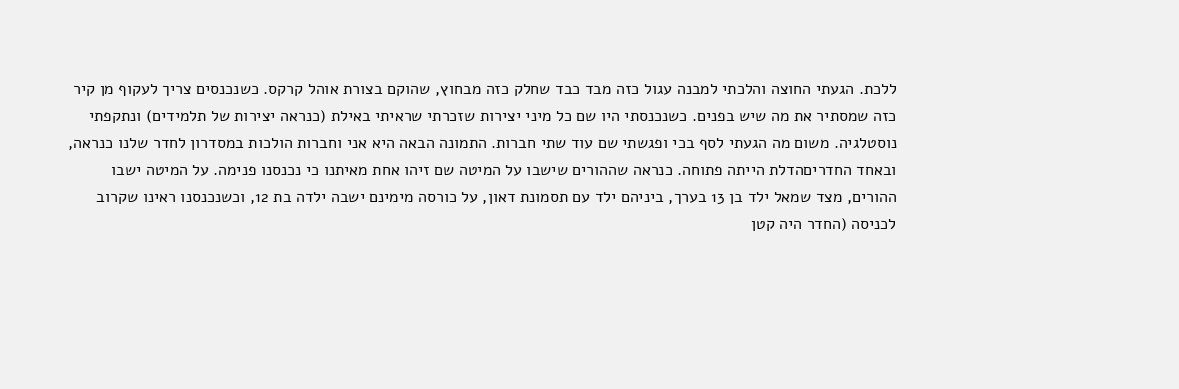ללכת. הגעתי החוצה והלכתי למבנה עגול כזה מבד כבד שחלק כזה מבחוץ, שהוקם בצורת אוהל קרקס. כשנכנסים צריך לעקוף מן קיר כזה שמסתיר את מה שיש בפנים. כשנכנסתי היו שם כל מיני יצירות שזכרתי שראיתי באילת (כנראה יצירות של תלמידים) ונתקפתי נוסטלגיה. משום מה הגעתי לסף בכי ופגשתי שם עוד שתי חברות. התמונה הבאה היא אני וחברות הולכות במסדרון לחדר שלנו כנראה, ובאחד החדריםהדלת הייתה פתוחה. כנראה שההורים שישבו על המיטה שם זיהו אחת מאיתנו כי נכנסנו פנימה. על המיטה ישבו ההורים, מצד שמאל ילד בן 13 בערך, ביניהם ילד עם תסמונת דאון, על כורסה מימינם ישבה ילדה בת 12, וכשנכנסנו ראינו שקרוב לכניסה (החדר היה קטן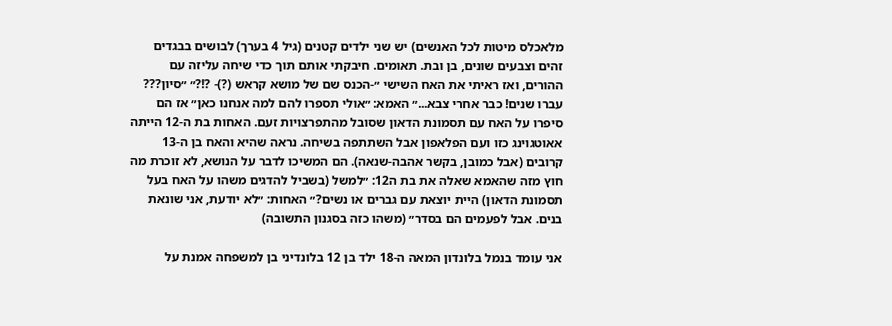מלאכלס מיטות לכל האנשים) יש שני ילדים קטנים (גיל 4 בערך) לבושים בבגדים זהים וצבעים שונים, בן ובת. תאומים. חיבקתי אותם תוך כדי שיחה עליזה עם ההורים, ואז ראיתי את האח השישי ״-הכנס שם של מושא קראש (?)- ?!?״ ״סיון??? עברו שנים! כבר אחרי צבא...״ האמא: ״אולי תספרו להם למה אנחנו כאן״ אז הם סיפרו על האח עם תסמונת הדאון שסובל מהתפרצויות זעם. האחות בת ה-12 הייתה אאוטגוינג כזו ועם הפלאפון אבל השתתפה בשיחה. נראה שהיא והאח בן ה-13 קרובים (אבל כמובן, בקשר אהבה-שנאה). הם המשיכו לדבר על הנושא, לא זוכרת מה חוץ מזה שהאמא שאלה את בת ה12: ״למשל (בשביל להדגים משהו על האח בעל תסמונת הדאון) היית יוצאת עם גברים או נשים?״ האחות: ״לא יודעת, אני שונאת בנים. אבל לפעמים הם בסדר״ (משהו כזה בסגנון התשובה)

אני עומד בנמל בלונדון המאה ה-18 ילד בן 12 בלונדיני בן למשפחה אמנת על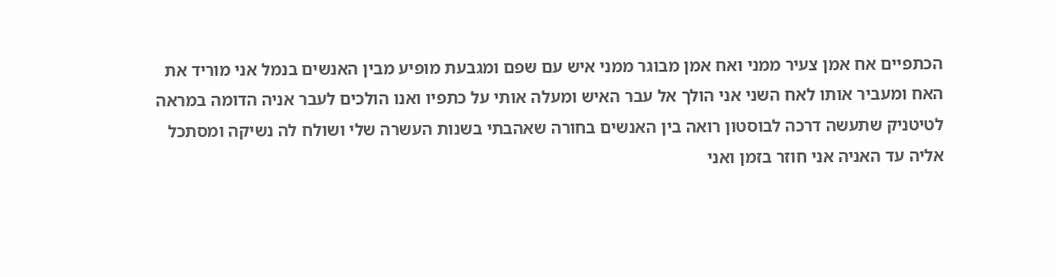הכתפיים אח אמן צעיר ממני ואח אמן מבוגר ממני איש עם שפם ומגבעת מופיע מבין האנשים בנמל אני מוריד את האח ומעביר אותו לאח השני אני הולך אל עבר האיש ומעלה אותי על כתפיו ואנו הולכים לעבר אניה הדומה במראה לטיטניק שתעשה דרכה לבוסטון רואה בין האנשים בחורה שאהבתי בשנות העשרה שלי ושולח לה נשיקה ומסתכל אליה עד האניה אני חוזר בזמן ואני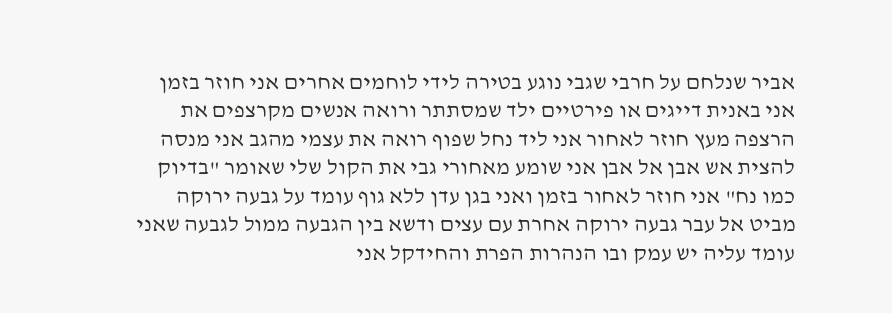אביר שנלחם על חרבי שגבי נוגע בטירה לידי לוחמים אחרים אני חוזר בזמן אני באנית דייגים או פירטיים ילד שמסתתר ורואה אנשים מקרצפים את הרצפה מעץ חוזר לאחור אני ליד נחל שפוף רואה את עצמי מהגב אני מנסה להצית אש אבן אל אבן אני שומע מאחורי גבי את הקול שלי שאומר "בדיוק כמו נח" אני חוזר לאחור בזמן ואני בגן עדן ללא גוף עומד על גבעה ירוקה מביט אל עבר גבעה ירוקה אחרת עם עצים ודשא בין הגבעה ממול לגבעה שאני עומד עליה יש עמק ובו הנהרות הפרת והחידקל אני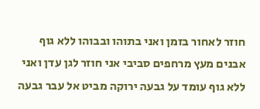חוזר לאחור בזמן ואני בתוהו ובבוהו ללא גוף אבנים מעץ מרחפים סביבי אני חוזר לגן עדן ואני ללא גוף עומד על גבעה ירוקה מביט אל עבר גבעה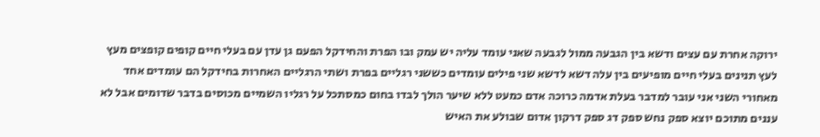ירוקה אחרת עם עצים ודשא בין הגבעה ממול לגבעה שאני עומד עליה יש עמק ובו הפרת והחידקל הפעם גן עדן עם בעלי חיים קופים קופצים מעץ לעץ תנינים בעלי חיים מופיעים בין עלה דשא לדשא שני פילים עומדים כששני רגליים בפרת ושתי הרגליים האחרות בחידקל הם עומדים אחד מאחורי השני אני עובר למדבר בעלת אדמה כרוכה אדם כמעט ללא שיער הולך לבדו בחום כמסתכל על רגליו השמיים מכוסים בדבר שדומים אבל לא עננים מתוכם יוצא ספק נחש ספק דג ספק דרקון אדום שבולע את האיש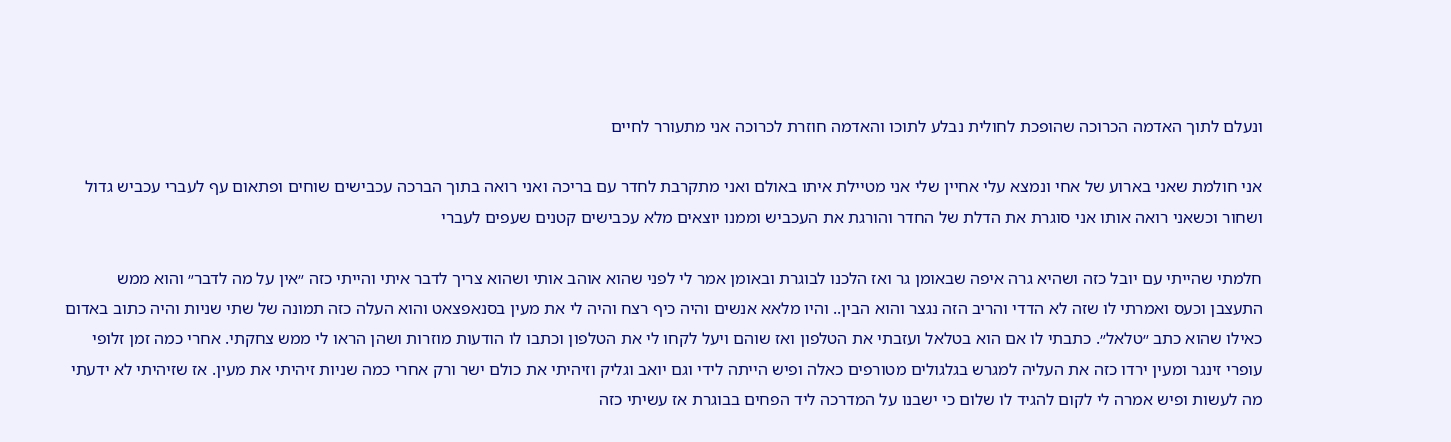ונעלם לתוך האדמה הכרוכה שהופכת לחולית נבלע לתוכו והאדמה חוזרת לכרוכה אני מתעורר לחיים

אני חולמת שאני בארוע של אחי ונמצא עלי אחיין שלי אני מטיילת איתו באולם ואני מתקרבת לחדר עם בריכה ואני רואה בתוך הברכה עכבישים שוחים ופתאום עף לעברי עכביש גדול ושחור וכשאני רואה אותו אני סוגרת את הדלת של החדר והורגת את העכביש וממנו יוצאים מלא עכבישים קטנים שעפים לעברי

חלמתי שהייתי עם יובל כזה ושהיא גרה איפה שבאומן גר ואז הלכנו לבוגרת ובאומן אמר לי לפני שהוא אוהב אותי ושהוא צריך לדבר איתי והייתי כזה ״אין על מה לדבר״ והוא ממש התעצבן וכעס ואמרתי לו שזה לא הדדי והריב הזה נגצר והוא הבין.. והיו מלאא אנשים והיה כיף רצח והיה לי את מעין בסנאפצאט והוא העלה כזה תמונה של שתי שניות והיה כתוב באדום כאילו שהוא כתב ״טלאל״. כתבתי לו אם הוא בטלאל ועזבתי את הטלפון ואז שוהם ויעל לקחו לי את הטלפון וכתבו לו הודעות מוזרות ושהן הראו לי ממש צחקתי. אחרי כמה זמן זלופי עופרי זינגר ומעין ירדו כזה את העליה למגרש בגלגולים מטורפים כאלה ופיש הייתה לידי וגם יואב וגליק וזיהיתי את כולם ישר ורק אחרי כמה שניות זיהיתי את מעין. אז שזיהיתי לא ידעתי מה לעשות ופיש אמרה לי לקום להגיד לו שלום כי ישבנו על המדרכה ליד הפחים בבוגרת אז עשיתי כזה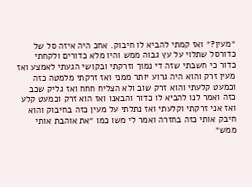״מעין?״ ואז קמתי להביא לו חיבוק. אחכ היה איזה סל של כדורסל שתלוי על עץ גבוה ממש והיו מלא כדורים ולקחתי כדור כי חשבתי שזה די נמוך וזרקתי ובקושי הגעתי לאמצע ואז מעין זרק והוא היה גרוע יותר ממני ואז זרקתי מלמטה כזה וכמעט קלעתי והוא זרק שוב ולא הצליח חחח ואז גליק שכב כזה ואמר לנו להביא לו כדור והבאנו ואז הוא זרק וכמעט קלע ואז אני זרקתי וקלעתי ואז נתלתי על מעין כזה בחיבוק והוא חיבק אותי כזה בחזרה ואמר לי משו כמו ״את אוהבת אותי ממש״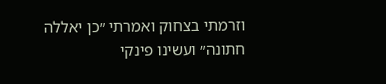וזרמתי בצחוק ואמרתי ״כן יאללה חתונה״ ועשינו פינקי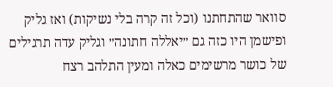סוואר שהתחתנו (וכל זה קרה בלי נשיקות) ואז גליק ופישמן היו כזה גם ״יאללה חתונה״ וגליק עדה תרגילים של כושר מרשימים כאלה ומעין התלהב רצח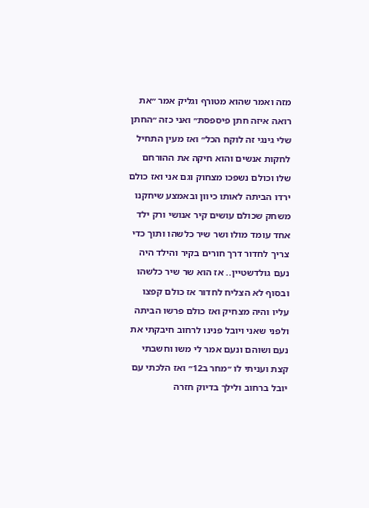מזה ואמר שהוא מטורף וגליק אמר ״את רואה איזה חתן פיספסת״ ואני כזה ״החתן שלי גינגי זה לוקח הכל״ ואז מעין התחיל לחקות אנשים והוא חיקה את ההורחם שלו וכולם נשפכו מצחוק וגם אני ואז כולם ירדו הביתה לאותו כיוון ובאמצע שיחקנו משחק שכולם עושים קיר אנושי ורק ילד אחד עומד מולו ושר שיר כלשהו ותוך כדי צריך לחדור דרך חורים בקיר והילד היה נעם גולדשטיין.. אז הוא שר שיר כלשהו ובסוף לא הצליח לחדור אז כולם קפצו עליו והיה מצחיק ואז כולם פרשו הביתה ולפני שאני ויובל פנינו לרחוב חיבקתי את נעם ושוהם ונעם אמר לי משו וחשבתי קצת ועניתי לו ״מחר ב12״ ואז הלכתי עם יובל ברחוב ולילך בדיוק חזרה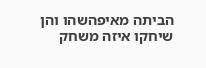הביתה מאיפהשהו והן שיחקו איזה משחק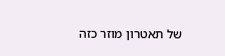של תאטרון מוזר כזה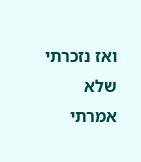ואז נזכרתי שלא אמרתי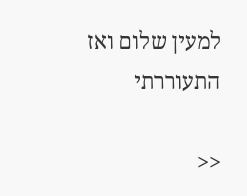למעין שלום ואז התעוררתי

<<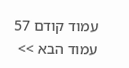עמוד קודם 57 עמוד הבא >>